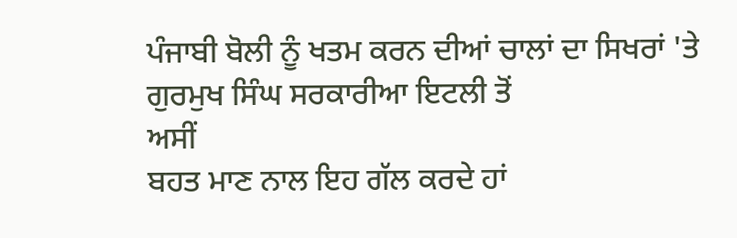ਪੰਜਾਬੀ ਬੋਲੀ ਨੂੰ ਖਤਮ ਕਰਨ ਦੀਆਂ ਚਾਲਾਂ ਦਾ ਸਿਖਰਾਂ 'ਤੇ
ਗੁਰਮੁਖ ਸਿੰਘ ਸਰਕਾਰੀਆ ਇਟਲੀ ਤੋਂ
ਅਸੀਂ
ਬਹਤ ਮਾਣ ਨਾਲ ਇਹ ਗੱਲ ਕਰਦੇ ਹਾਂ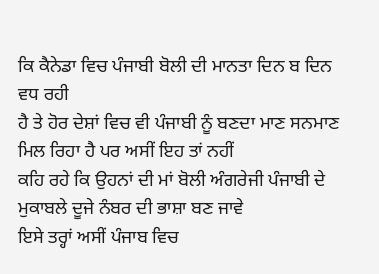ਕਿ ਕੈਨੇਡਾ ਵਿਚ ਪੰਜਾਬੀ ਬੋਲੀ ਦੀ ਮਾਨਤਾ ਦਿਨ ਬ ਦਿਨ ਵਧ ਰਹੀ
ਹੈ ਤੇ ਹੋਰ ਦੇਸ਼ਾਂ ਵਿਚ ਵੀ ਪੰਜਾਬੀ ਨੂੰ ਬਣਦਾ ਮਾਣ ਸਨਮਾਣ ਮਿਲ ਰਿਹਾ ਹੈ ਪਰ ਅਸੀਂ ਇਹ ਤਾਂ ਨਹੀਂ
ਕਹਿ ਰਹੇ ਕਿ ਉਹਨਾਂ ਦੀ ਮਾਂ ਬੋਲੀ ਅੰਗਰੇਜੀ ਪੰਜਾਬੀ ਦੇ ਮੁਕਾਬਲੇ ਦੂਜੇ ਨੰਬਰ ਦੀ ਭਾਸ਼ਾ ਬਣ ਜਾਵੇ
ਇਸੇ ਤਰ੍ਹਾਂ ਅਸੀਂ ਪੰਜਾਬ ਵਿਚ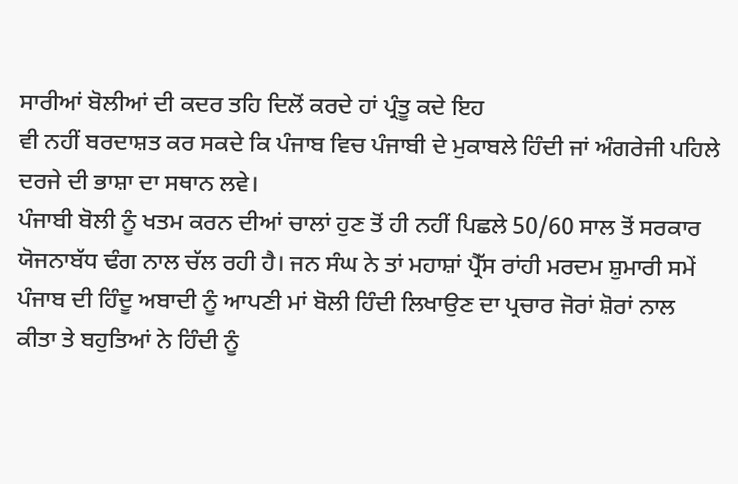ਸਾਰੀਆਂ ਬੋਲੀਆਂ ਦੀ ਕਦਰ ਤਹਿ ਦਿਲੋਂ ਕਰਦੇ ਹਾਂ ਪ੍ਰੰਤੂ ਕਦੇ ਇਹ
ਵੀ ਨਹੀਂ ਬਰਦਾਸ਼ਤ ਕਰ ਸਕਦੇ ਕਿ ਪੰਜਾਬ ਵਿਚ ਪੰਜਾਬੀ ਦੇ ਮੁਕਾਬਲੇ ਹਿੰਦੀ ਜਾਂ ਅੰਗਰੇਜੀ ਪਹਿਲੇ
ਦਰਜੇ ਦੀ ਭਾਸ਼ਾ ਦਾ ਸਥਾਨ ਲਵੇ।
ਪੰਜਾਬੀ ਬੋਲੀ ਨੂੰ ਖਤਮ ਕਰਨ ਦੀਆਂ ਚਾਲਾਂ ਹੁਣ ਤੋਂ ਹੀ ਨਹੀਂ ਪਿਛਲੇ 50/60 ਸਾਲ ਤੋਂ ਸਰਕਾਰ
ਯੋਜਨਾਬੱਧ ਢੰਗ ਨਾਲ ਚੱਲ ਰਹੀ ਹੈ। ਜਨ ਸੰਘ ਨੇ ਤਾਂ ਮਹਾਸ਼ਾਂ ਪ੍ਰੈੱਸ ਰਾਂਹੀ ਮਰਦਮ ਸ਼ੁਮਾਰੀ ਸਮੇਂ
ਪੰਜਾਬ ਦੀ ਹਿੰਦੂ ਅਬਾਦੀ ਨੂੰ ਆਪਣੀ ਮਾਂ ਬੋਲੀ ਹਿੰਦੀ ਲਿਖਾਉਣ ਦਾ ਪ੍ਰਚਾਰ ਜੋਰਾਂ ਸ਼ੋਰਾਂ ਨਾਲ
ਕੀਤਾ ਤੇ ਬਹੁਤਿਆਂ ਨੇ ਹਿੰਦੀ ਨੂੰ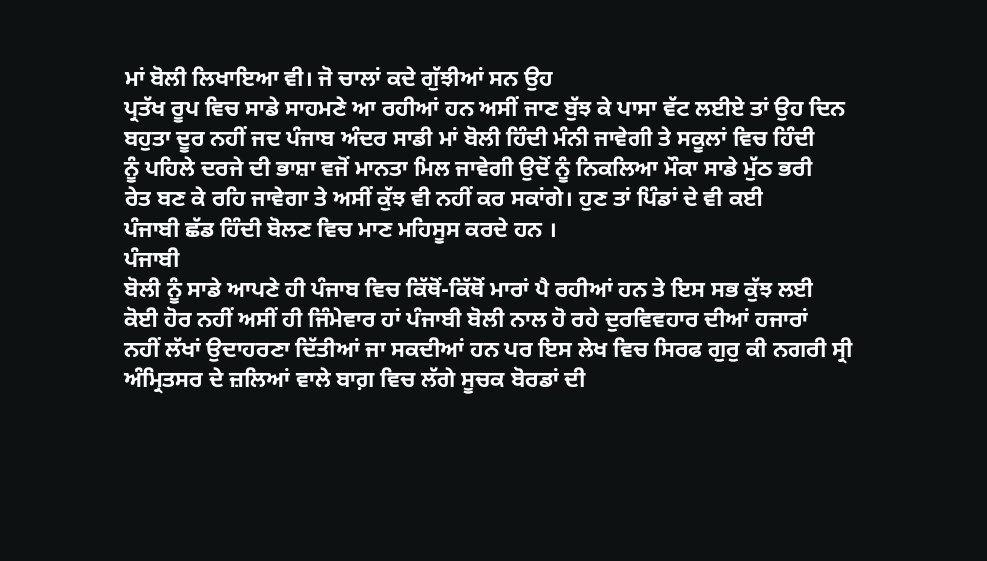ਮਾਂ ਬੋਲੀ ਲਿਖਾਇਆ ਵੀ। ਜੋ ਚਾਲਾਂ ਕਦੇ ਗੁੱਝੀਆਂ ਸਨ ਉਹ
ਪ੍ਰਤੱਖ ਰੂਪ ਵਿਚ ਸਾਡੇ ਸਾਹਮਣੇ ਆ ਰਹੀਆਂ ਹਨ ਅਸੀਂ ਜਾਣ ਬੁੱਝ ਕੇ ਪਾਸਾ ਵੱਟ ਲਈਏ ਤਾਂ ਉਹ ਦਿਨ
ਬਹੁਤਾ ਦੂਰ ਨਹੀਂ ਜਦ ਪੰਜਾਬ ਅੰਦਰ ਸਾਡੀ ਮਾਂ ਬੋਲੀ ਹਿੰਦੀ ਮੰਨੀ ਜਾਵੇਗੀ ਤੇ ਸਕੂਲਾਂ ਵਿਚ ਹਿੰਦੀ
ਨੂੰ ਪਹਿਲੇ ਦਰਜੇ ਦੀ ਭਾਸ਼ਾ ਵਜੋਂ ਮਾਨਤਾ ਮਿਲ ਜਾਵੇਗੀ ਉਦੋਂ ਨੂੰ ਨਿਕਲਿਆ ਮੌਕਾ ਸਾਡੇ ਮੁੱਠ ਭਰੀ
ਰੇਤ ਬਣ ਕੇ ਰਹਿ ਜਾਵੇਗਾ ਤੇ ਅਸੀਂ ਕੁੱਝ ਵੀ ਨਹੀਂ ਕਰ ਸਕਾਂਗੇ। ਹੁਣ ਤਾਂ ਪਿੰਡਾਂ ਦੇ ਵੀ ਕਈ
ਪੰਜਾਬੀ ਛੱਡ ਹਿੰਦੀ ਬੋਲਣ ਵਿਚ ਮਾਣ ਮਹਿਸੂਸ ਕਰਦੇ ਹਨ ।
ਪੰਜਾਬੀ
ਬੋਲੀ ਨੂੰ ਸਾਡੇ ਆਪਣੇ ਹੀ ਪੰਜਾਬ ਵਿਚ ਕਿੱਥੋਂ-ਕਿੱਥੋਂ ਮਾਰਾਂ ਪੈ ਰਹੀਆਂ ਹਨ ਤੇ ਇਸ ਸਭ ਕੁੱਝ ਲਈ
ਕੋਈ ਹੋਰ ਨਹੀਂ ਅਸੀਂ ਹੀ ਜਿੰਮੇਵਾਰ ਹਾਂ ਪੰਜਾਬੀ ਬੋਲੀ ਨਾਲ ਹੋ ਰਹੇ ਦੁਰਵਿਵਹਾਰ ਦੀਆਂ ਹਜਾਰਾਂ
ਨਹੀਂ ਲੱਖਾਂ ਉਦਾਹਰਣਾ ਦਿੱਤੀਆਂ ਜਾ ਸਕਦੀਆਂ ਹਨ ਪਰ ਇਸ ਲੇਖ ਵਿਚ ਸਿਰਫ ਗੁਰੁ ਕੀ ਨਗਰੀ ਸ੍ਰੀ
ਅੰਮ੍ਰਿਤਸਰ ਦੇ ਜ਼ਲਿਆਂ ਵਾਲੇ ਬਾਗ਼ ਵਿਚ ਲੱਗੇ ਸੂਚਕ ਬੋਰਡਾਂ ਦੀ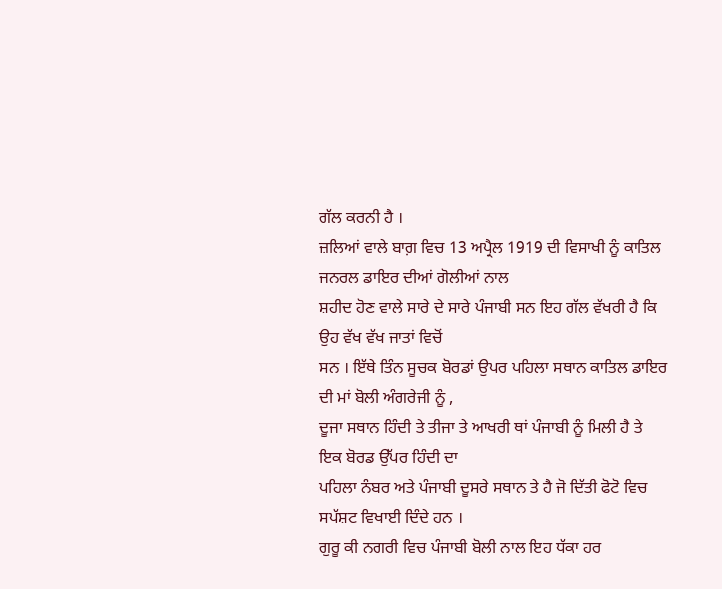ਗੱਲ ਕਰਨੀ ਹੈ ।
ਜ਼ਲਿਆਂ ਵਾਲੇ ਬਾਗ਼ ਵਿਚ 13 ਅਪ੍ਰੈਲ 1919 ਦੀ ਵਿਸਾਖੀ ਨੂੰ ਕਾਤਿਲ ਜਨਰਲ ਡਾਇਰ ਦੀਆਂ ਗੋਲੀਆਂ ਨਾਲ
ਸ਼ਹੀਦ ਹੋਣ ਵਾਲੇ ਸਾਰੇ ਦੇ ਸਾਰੇ ਪੰਜਾਬੀ ਸਨ ਇਹ ਗੱਲ ਵੱਖਰੀ ਹੈ ਕਿ ਉਹ ਵੱਖ ਵੱਖ ਜਾਤਾਂ ਵਿਚੋਂ
ਸਨ । ਇੱਥੇ ਤਿੰਨ ਸੂਚਕ ਬੋਰਡਾਂ ਉਪਰ ਪਹਿਲਾ ਸਥਾਨ ਕਾਤਿਲ ਡਾਇਰ ਦੀ ਮਾਂ ਬੋਲੀ ਅੰਗਰੇਜੀ ਨੂੰ ,
ਦੂਜਾ ਸਥਾਨ ਹਿੰਦੀ ਤੇ ਤੀਜਾ ਤੇ ਆਖਰੀ ਥਾਂ ਪੰਜਾਬੀ ਨੂੰ ਮਿਲੀ ਹੈ ਤੇ ਇਕ ਬੋਰਡ ਉੱਪਰ ਹਿੰਦੀ ਦਾ
ਪਹਿਲਾ ਨੰਬਰ ਅਤੇ ਪੰਜਾਬੀ ਦੂਸਰੇ ਸਥਾਨ ਤੇ ਹੈ ਜੋ ਦਿੱਤੀ ਫੋਟੋ ਵਿਚ ਸਪੱਸ਼ਟ ਵਿਖਾਈ ਦਿੰਦੇ ਹਨ ।
ਗੁਰੂ ਕੀ ਨਗਰੀ ਵਿਚ ਪੰਜਾਬੀ ਬੋਲੀ ਨਾਲ ਇਹ ਧੱਕਾ ਹਰ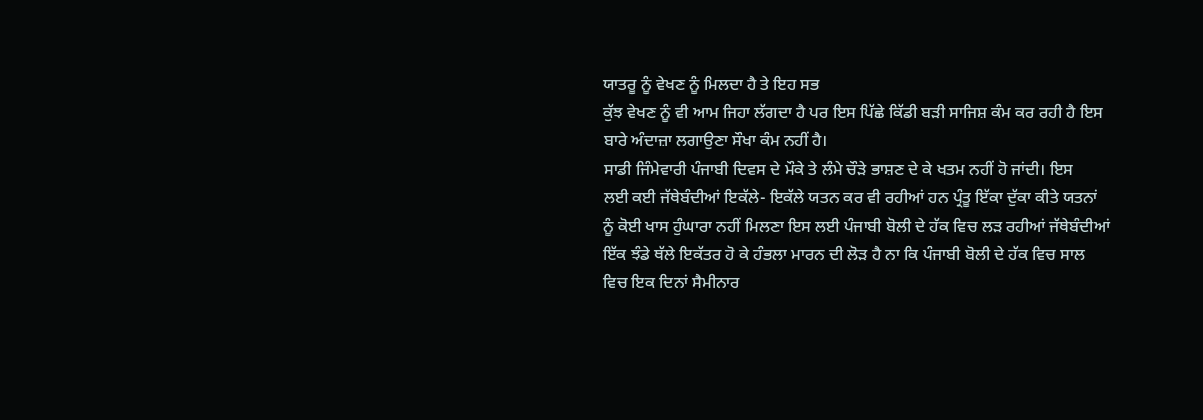ਯਾਤਰੂ ਨੂੰ ਵੇਖਣ ਨੂੰ ਮਿਲਦਾ ਹੈ ਤੇ ਇਹ ਸਭ
ਕੁੱਝ ਵੇਖਣ ਨੂੰ ਵੀ ਆਮ ਜਿਹਾ ਲੱਗਦਾ ਹੈ ਪਰ ਇਸ ਪਿੱਛੇ ਕਿੱਡੀ ਬੜੀ ਸਾਜਿਸ਼ ਕੰਮ ਕਰ ਰਹੀ ਹੈ ਇਸ
ਬਾਰੇ ਅੰਦਾਜ਼ਾ ਲਗਾਉਣਾ ਸੌਖਾ ਕੰਮ ਨਹੀਂ ਹੈ।
ਸਾਡੀ ਜਿੰਮੇਵਾਰੀ ਪੰਜਾਬੀ ਦਿਵਸ ਦੇ ਮੌਕੇ ਤੇ ਲੰਮੇ ਚੌੜੇ ਭਾਸ਼ਣ ਦੇ ਕੇ ਖਤਮ ਨਹੀਂ ਹੋ ਜਾਂਦੀ। ਇਸ
ਲਈ ਕਈ ਜੱਥੇਬੰਦੀਆਂ ਇਕੱਲੇ- ਇਕੱਲੇ ਯਤਨ ਕਰ ਵੀ ਰਹੀਆਂ ਹਨ ਪ੍ਰੰਤੂ ਇੱਕਾ ਦੁੱਕਾ ਕੀਤੇ ਯਤਨਾਂ
ਨੂੰ ਕੋਈ ਖਾਸ ਹੁੰਘਾਰਾ ਨਹੀਂ ਮਿਲਣਾ ਇਸ ਲਈ ਪੰਜਾਬੀ ਬੋਲੀ ਦੇ ਹੱਕ ਵਿਚ ਲੜ ਰਹੀਆਂ ਜੱਥੇਬੰਦੀਆਂ
ਇੱਕ ਝੰਡੇ ਥੱਲੇ ਇਕੱਤਰ ਹੋ ਕੇ ਹੰਭਲਾ ਮਾਰਨ ਦੀ ਲੋੜ ਹੈ ਨਾ ਕਿ ਪੰਜਾਬੀ ਬੋਲੀ ਦੇ ਹੱਕ ਵਿਚ ਸਾਲ
ਵਿਚ ਇਕ ਦਿਨਾਂ ਸੈਮੀਨਾਰ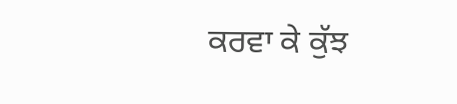ਕਰਵਾ ਕੇ ਕੁੱਝ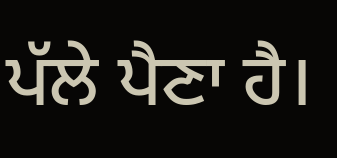ਪੱਲੇ ਪੈਣਾ ਹੈ।